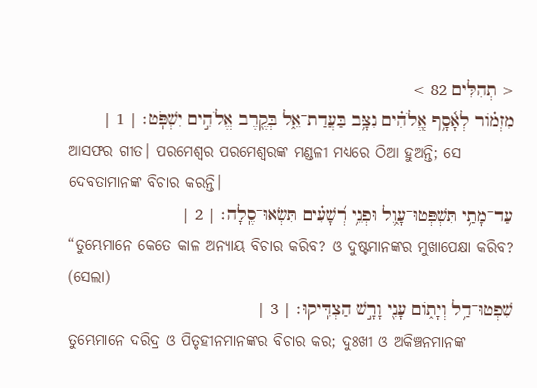< תְהִלִּים 82 >
מִזְמֹ֗ור לְאָ֫סָ֥ף אֱֽלֹהִ֗ים נִצָּ֥ב בַּעֲדַת־אֵ֑ל בְּקֶ֖רֶב אֱלֹהִ֣ים יִשְׁפֹּֽט׃ | 1 |
ଆସଫର ଗୀତ। ପରମେଶ୍ୱର ପରମେଶ୍ୱରଙ୍କ ମଣ୍ଡଳୀ ମଧ୍ୟରେ ଠିଆ ହୁଅନ୍ତି; ସେ ଦେବତାମାନଙ୍କ ବିଚାର କରନ୍ତି।
עַד־מָתַ֥י תִּשְׁפְּטוּ־עָ֑וֶל וּפְנֵ֥י רְ֝שָׁעִ֗ים תִּשְׂאוּ־סֶֽלָה׃ | 2 |
“ତୁମ୍ଭେମାନେ କେତେ କାଳ ଅନ୍ୟାୟ ବିଚାର କରିବ? ଓ ଦୁଷ୍ଟମାନଙ୍କର ମୁଖାପେକ୍ଷା କରିବ? (ସେଲା)
שִׁפְטוּ־דַ֥ל וְיָתֹ֑ום עָנִ֖י וָרָ֣שׁ הַצְדִּֽיקוּ׃ | 3 |
ତୁମ୍ଭେମାନେ ଦରିଦ୍ର ଓ ପିତୃହୀନମାନଙ୍କର ବିଚାର କର; ଦୁଃଖୀ ଓ ଅକିଞ୍ଚନମାନଙ୍କ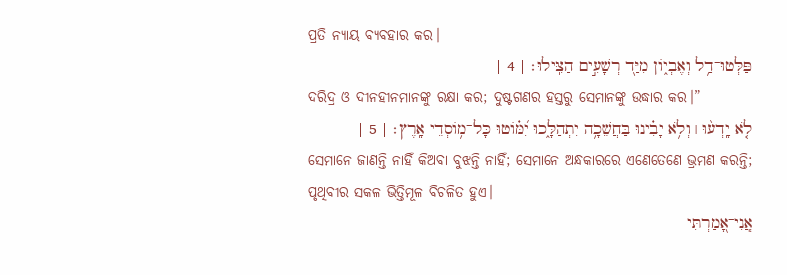ପ୍ରତି ନ୍ୟାୟ ବ୍ୟବହାର କର।
פַּלְּטוּ־דַ֥ל וְאֶבְיֹ֑ון מִיַּ֖ד רְשָׁעִ֣ים הַצִּֽילוּ׃ | 4 |
ଦରିଦ୍ର ଓ ଦୀନହୀନମାନଙ୍କୁ ରକ୍ଷା କର; ଦୁଷ୍ଟଗଣର ହସ୍ତରୁ ସେମାନଙ୍କୁ ଉଦ୍ଧାର କର।”
לֹ֤א יָֽדְע֨וּ ׀ וְלֹ֥א יָבִ֗ינוּ בַּחֲשֵׁכָ֥ה יִתְהַלָּ֑כוּ יִ֝מֹּ֗וטוּ כָּל־מֹ֥וסְדֵי אָֽרֶץ׃ | 5 |
ସେମାନେ ଜାଣନ୍ତି ନାହିଁ କିଅବା ବୁଝନ୍ତି ନାହିଁ; ସେମାନେ ଅନ୍ଧକାରରେ ଏଣେତେଣେ ଭ୍ରମଣ କରନ୍ତି; ପୃଥିବୀର ସକଳ ଭିତ୍ତିମୂଳ ବିଚଳିତ ହୁଏ।
אֲֽנִי־אָ֭מַרְתִּי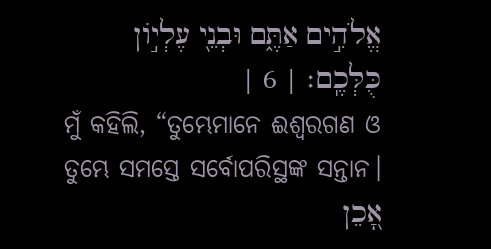אֱלֹהִ֣ים אַתֶּ֑ם וּבְנֵ֖י עֶלְיֹ֣ון כֻּלְּכֶֽם׃ | 6 |
ମୁଁ କହିଲି, “ତୁମ୍ଭେମାନେ ଈଶ୍ୱରଗଣ ଓ ତୁମ୍ଭେ ସମସ୍ତେ ସର୍ବୋପରିସ୍ଥଙ୍କ ସନ୍ତାନ।
אָ֭כֵן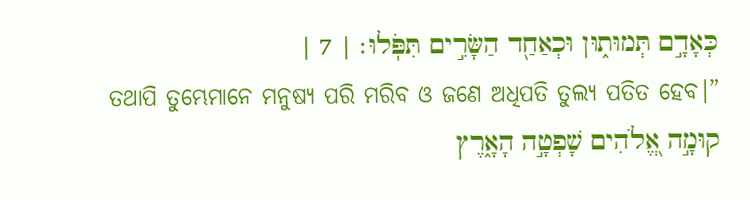כְּאָדָ֣ם תְּמוּת֑וּן וּכְאַחַ֖ד הַשָּׂרִ֣ים תִּפֹּֽלוּ׃ | 7 |
ତଥାପି ତୁମ୍ଭେମାନେ ମନୁଷ୍ୟ ପରି ମରିବ ଓ ଜଣେ ଅଧିପତି ତୁଲ୍ୟ ପତିତ ହେବ।”
קוּמָ֣ה אֱ֭לֹהִים שָׁפְטָ֣ה הָאָ֑רֶץ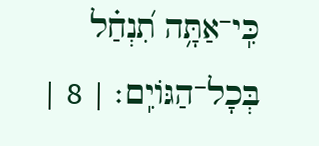כִּֽי־אַתָּ֥ה תִ֝נְחַ֗ל בְּכָל־הַגֹּויִֽם׃ | 8 |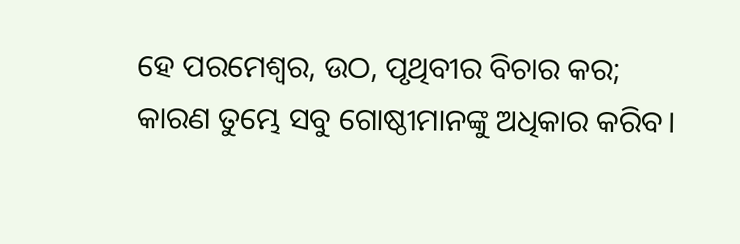ହେ ପରମେଶ୍ୱର, ଉଠ, ପୃଥିବୀର ବିଚାର କର; କାରଣ ତୁମ୍ଭେ ସବୁ ଗୋଷ୍ଠୀମାନଙ୍କୁ ଅଧିକାର କରିବ।